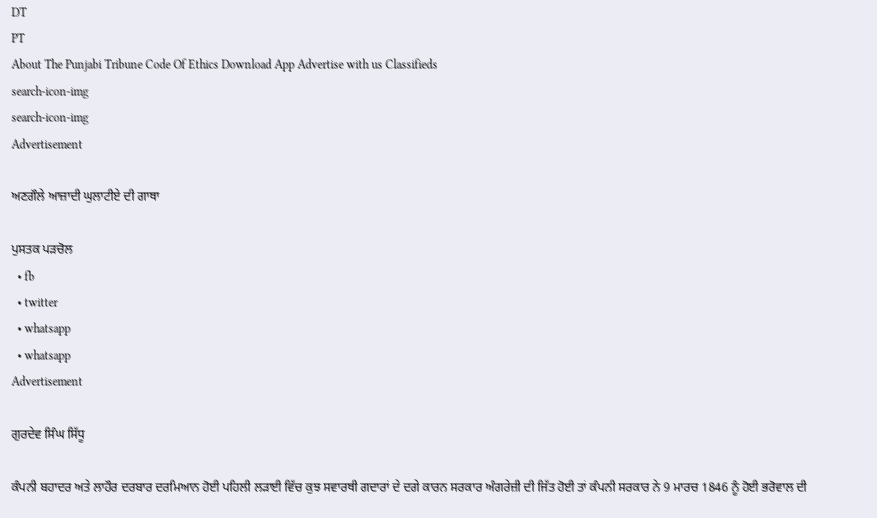DT
PT
About The Punjabi Tribune Code Of Ethics Download App Advertise with us Classifieds
search-icon-img
search-icon-img
Advertisement

ਅਣਗੌਲੇ ਆਜ਼ਾਦੀ ਘੁਲਾਟੀਏ ਦੀ ਗਾਥਾ

ਪੁਸਤਕ ਪੜਚੋਲ
  • fb
  • twitter
  • whatsapp
  • whatsapp
Advertisement

ਗੁਰਦੇਵ ਸਿੰਘ ਸਿੱਧੂ

ਕੰਪਨੀ ਬਹਾਦਰ ਅਤੇ ਲਾਹੌਰ ਦਰਬਾਰ ਦਰਮਿਆਨ ਹੋਈ ਪਹਿਲੀ ਲੜਾਈ ਵਿੱਚ ਕੁਝ ਸਵਾਰਥੀ ਗਦਾਰਾਂ ਦੇ ਦਗੇ ਕਾਰਨ ਸਰਕਾਰ ਅੰਗਰੇਜ਼ੀ ਦੀ ਜਿੱਤ ਹੋਈ ਤਾਂ ਕੰਪਨੀ ਸਰਕਾਰ ਨੇ 9 ਮਾਰਚ 1846 ਨੂੰ ਹੋਈ ਭਰੋਵਾਲ ਦੀ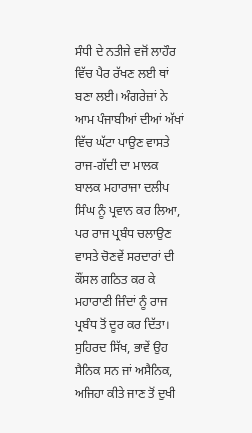ਸੰਧੀ ਦੇ ਨਤੀਜੇ ਵਜੋਂ ਲਾਹੌਰ ਵਿੱਚ ਪੈਰ ਰੱਖਣ ਲਈ ਥਾਂ ਬਣਾ ਲਈ। ਅੰਗਰੇਜ਼ਾਂ ਨੇ ਆਮ ਪੰਜਾਬੀਆਂ ਦੀਆਂ ਅੱਖਾਂ ਵਿੱਚ ਘੱਟਾ ਪਾਉਣ ਵਾਸਤੇ ਰਾਜ-ਗੱਦੀ ਦਾ ਮਾਲਕ ਬਾਲਕ ਮਹਾਰਾਜਾ ਦਲੀਪ ਸਿੰਘ ਨੂੰ ਪ੍ਰਵਾਨ ਕਰ ਲਿਆ, ਪਰ ਰਾਜ ਪ੍ਰਬੰਧ ਚਲਾਉਣ ਵਾਸਤੇ ਚੋਣਵੇਂ ਸਰਦਾਰਾਂ ਦੀ ਕੌਂਸਲ ਗਠਿਤ ਕਰ ਕੇ ਮਹਾਰਾਣੀ ਜਿੰਦਾਂ ਨੂੰ ਰਾਜ ਪ੍ਰਬੰਧ ਤੋਂ ਦੂਰ ਕਰ ਦਿੱਤਾ। ਸੁਹਿਰਦ ਸਿੱਖ, ਭਾਵੇਂ ਉਹ ਸੈਨਿਕ ਸਨ ਜਾਂ ਅਸੈਨਿਕ, ਅਜਿਹਾ ਕੀਤੇ ਜਾਣ ਤੋਂ ਦੁਖੀ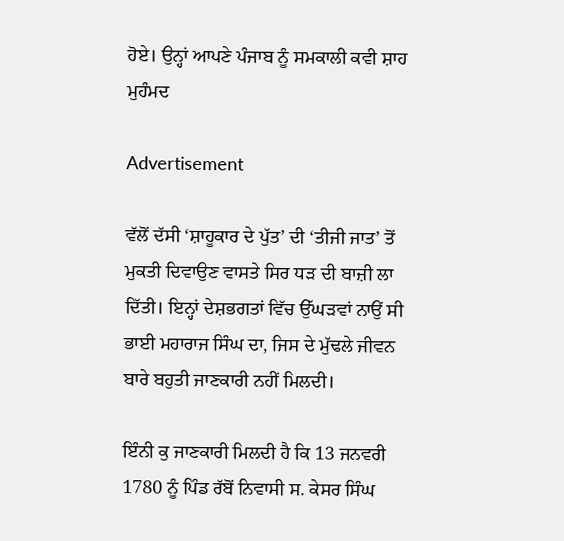ਹੋਏ। ਉਨ੍ਹਾਂ ਆਪਣੇ ਪੰਜਾਬ ਨੂੰ ਸਮਕਾਲੀ ਕਵੀ ਸ਼ਾਹ ਮੁਹੰਮਦ

Advertisement

ਵੱਲੋਂ ਦੱਸੀ ‘ਸ਼ਾਹੂਕਾਰ ਦੇ ਪੁੱਤ’ ਦੀ ‘ਤੀਜੀ ਜਾਤ’ ਤੋਂ ਮੁਕਤੀ ਦਿਵਾਉਣ ਵਾਸਤੇ ਸਿਰ ਧੜ ਦੀ ਬਾਜ਼ੀ ਲਾ ਦਿੱਤੀ। ਇਨ੍ਹਾਂ ਦੇਸ਼ਭਗਤਾਂ ਵਿੱਚ ਉੱਘੜਵਾਂ ਨਾਉਂ ਸੀ ਭਾਈ ਮਹਾਰਾਜ ਸਿੰਘ ਦਾ, ਜਿਸ ਦੇ ਮੁੱਢਲੇ ਜੀਵਨ ਬਾਰੇ ਬਹੁਤੀ ਜਾਣਕਾਰੀ ਨਹੀਂ ਮਿਲਦੀ।

ਇੰਨੀ ਕੁ ਜਾਣਕਾਰੀ ਮਿਲਦੀ ਹੈ ਕਿ 13 ਜਨਵਰੀ 1780 ਨੂੰ ਪਿੰਡ ਰੱਬੋਂ ਨਿਵਾਸੀ ਸ. ਕੇਸਰ ਸਿੰਘ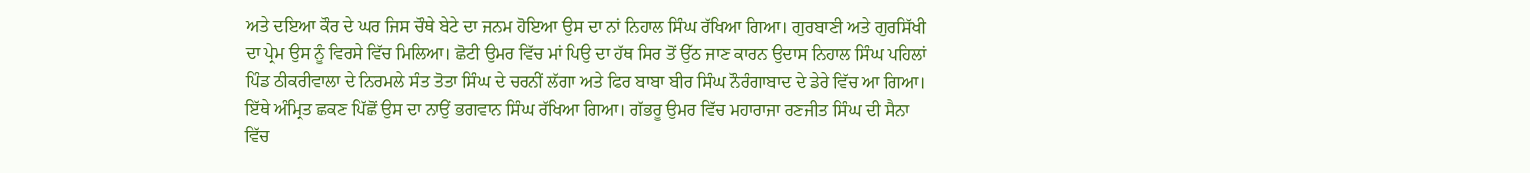ਅਤੇ ਦਇਆ ਕੌਰ ਦੇ ਘਰ ਜਿਸ ਚੌਥੇ ਬੇਟੇ ਦਾ ਜਨਮ ਹੋਇਆ ਉਸ ਦਾ ਨਾਂ ਨਿਹਾਲ ਸਿੰਘ ਰੱਖਿਆ ਗਿਆ। ਗੁਰਬਾਣੀ ਅਤੇ ਗੁਰਸਿੱਖੀ ਦਾ ਪ੍ਰੇਮ ਉਸ ਨੂੰ ਵਿਰਸੇ ਵਿੱਚ ਮਿਲਿਆ। ਛੋਟੀ ਉਮਰ ਵਿੱਚ ਮਾਂ ਪਿਉ ਦਾ ਹੱਥ ਸਿਰ ਤੋਂ ਉੱਠ ਜਾਣ ਕਾਰਨ ਉਦਾਸ ਨਿਹਾਲ ਸਿੰਘ ਪਹਿਲਾਂ ਪਿੰਡ ਠੀਕਰੀਵਾਲਾ ਦੇ ਨਿਰਮਲੇ ਸੰਤ ਤੋਤਾ ਸਿੰਘ ਦੇ ਚਰਨੀਂ ਲੱਗਾ ਅਤੇ ਫਿਰ ਬਾਬਾ ਬੀਰ ਸਿੰਘ ਨੌਰੰਗਾਬਾਦ ਦੇ ਡੇਰੇ ਵਿੱਚ ਆ ਗਿਆ। ਇੱਥੇ ਅੰਮ੍ਰਿਤ ਛਕਣ ਪਿੱਛੋਂ ਉਸ ਦਾ ਨਾਉਂ ਭਗਵਾਨ ਸਿੰਘ ਰੱਖਿਆ ਗਿਆ। ਗੱਭਰੂ ਉਮਰ ਵਿੱਚ ਮਹਾਰਾਜਾ ਰਣਜੀਤ ਸਿੰਘ ਦੀ ਸੈਨਾ ਵਿੱਚ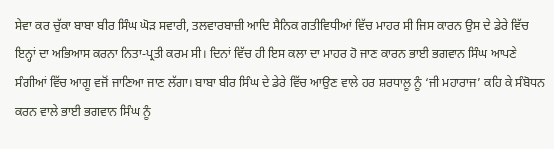ਸੇਵਾ ਕਰ ਚੁੱਕਾ ਬਾਬਾ ਬੀਰ ਸਿੰਘ ਘੋੜ ਸਵਾਰੀ, ਤਲਵਾਰਬਾਜ਼ੀ ਆਦਿ ਸੈਨਿਕ ਗਤੀਵਿਧੀਆਂ ਵਿੱਚ ਮਾਹਰ ਸੀ ਜਿਸ ਕਾਰਨ ਉਸ ਦੇ ਡੇਰੇ ਵਿੱਚ ਇਨ੍ਹਾਂ ਦਾ ਅਭਿਆਸ ਕਰਨਾ ਨਿਤਾ-ਪ੍ਰਤੀ ਕਰਮ ਸੀ। ਦਿਨਾਂ ਵਿੱਚ ਹੀ ਇਸ ਕਲਾ ਦਾ ਮਾਹਰ ਹੋ ਜਾਣ ਕਾਰਨ ਭਾਈ ਭਗਵਾਨ ਸਿੰਘ ਆਪਣੇ ਸੰਗੀਆਂ ਵਿੱਚ ਆਗੂ ਵਜੋਂ ਜਾਣਿਆ ਜਾਣ ਲੱਗਾ। ਬਾਬਾ ਬੀਰ ਸਿੰਘ ਦੇ ਡੇਰੇ ਵਿੱਚ ਆਉਣ ਵਾਲੇ ਹਰ ਸ਼ਰਧਾਲੂ ਨੂੰ ‘ਜੀ ਮਹਾਰਾਜ’ ਕਹਿ ਕੇ ਸੰਬੋਧਨ ਕਰਨ ਵਾਲੇ ਭਾਈ ਭਗਵਾਨ ਸਿੰਘ ਨੂੰ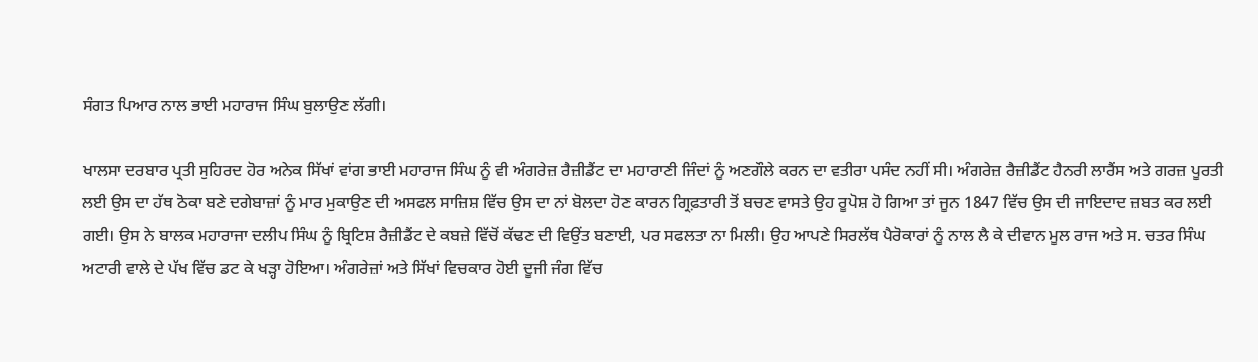ਸੰਗਤ ਪਿਆਰ ਨਾਲ ਭਾਈ ਮਹਾਰਾਜ ਸਿੰਘ ਬੁਲਾਉਣ ਲੱਗੀ।

ਖਾਲਸਾ ਦਰਬਾਰ ਪ੍ਰਤੀ ਸੁਹਿਰਦ ਹੋਰ ਅਨੇਕ ਸਿੱਖਾਂ ਵਾਂਗ ਭਾਈ ਮਹਾਰਾਜ ਸਿੰਘ ਨੂੰ ਵੀ ਅੰਗਰੇਜ਼ ਰੈਜ਼ੀਡੈਂਟ ਦਾ ਮਹਾਰਾਣੀ ਜਿੰਦਾਂ ਨੂੰ ਅਣਗੌਲੇ ਕਰਨ ਦਾ ਵਤੀਰਾ ਪਸੰਦ ਨਹੀਂ ਸੀ। ਅੰਗਰੇਜ਼ ਰੈਜ਼ੀਡੈਂਟ ਹੈਨਰੀ ਲਾਰੈਂਸ ਅਤੇ ਗਰਜ਼ ਪੂਰਤੀ ਲਈ ਉਸ ਦਾ ਹੱਥ ਠੋਕਾ ਬਣੇ ਦਗੇਬਾਜ਼ਾਂ ਨੂੰ ਮਾਰ ਮੁਕਾਉਣ ਦੀ ਅਸਫਲ ਸਾਜ਼ਿਸ਼ ਵਿੱਚ ਉਸ ਦਾ ਨਾਂ ਬੋਲਦਾ ਹੋਣ ਕਾਰਨ ਗ੍ਰਿਫ਼ਤਾਰੀ ਤੋਂ ਬਚਣ ਵਾਸਤੇ ਉਹ ਰੂਪੋਸ਼ ਹੋ ਗਿਆ ਤਾਂ ਜੂਨ 1847 ਵਿੱਚ ਉਸ ਦੀ ਜਾਇਦਾਦ ਜ਼ਬਤ ਕਰ ਲਈ ਗਈ। ਉਸ ਨੇ ਬਾਲਕ ਮਹਾਰਾਜਾ ਦਲੀਪ ਸਿੰਘ ਨੂੰ ਬ੍ਰਿਟਿਸ਼ ਰੈਜ਼ੀਡੈਂਟ ਦੇ ਕਬਜ਼ੇ ਵਿੱਚੋਂ ਕੱਢਣ ਦੀ ਵਿਉਂਤ ਬਣਾਈ, ਪਰ ਸਫਲਤਾ ਨਾ ਮਿਲੀ। ਉਹ ਆਪਣੇ ਸਿਰਲੱਥ ਪੈਰੋਕਾਰਾਂ ਨੂੰ ਨਾਲ ਲੈ ਕੇ ਦੀਵਾਨ ਮੂਲ ਰਾਜ ਅਤੇ ਸ. ਚਤਰ ਸਿੰਘ ਅਟਾਰੀ ਵਾਲੇ ਦੇ ਪੱਖ ਵਿੱਚ ਡਟ ਕੇ ਖੜ੍ਹਾ ਹੋਇਆ। ਅੰਗਰੇਜ਼ਾਂ ਅਤੇ ਸਿੱਖਾਂ ਵਿਚਕਾਰ ਹੋਈ ਦੂਜੀ ਜੰਗ ਵਿੱਚ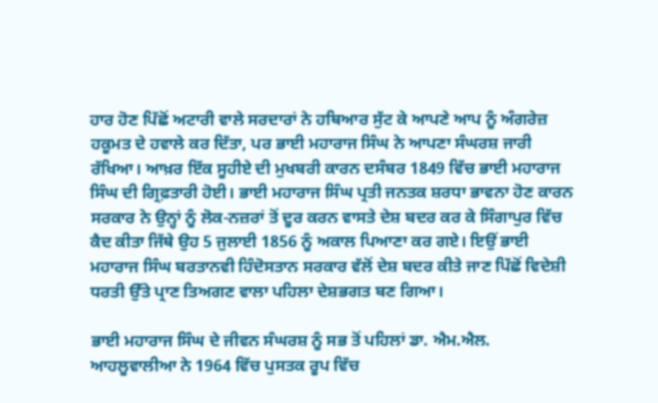ਹਾਰ ਹੋਣ ਪਿੱਛੋਂ ਅਟਾਰੀ ਵਾਲੇ ਸਰਦਾਰਾਂ ਨੇ ਹਥਿਆਰ ਸੁੱਟ ਕੇ ਆਪਣੇ ਆਪ ਨੂੰ ਅੰਗਰੇਜ਼ ਹਕੂਮਤ ਦੇ ਹਵਾਲੇ ਕਰ ਦਿੱਤਾ, ਪਰ ਭਾਈ ਮਹਾਰਾਜ ਸਿੰਘ ਨੇ ਆਪਣਾ ਸੰਘਰਸ਼ ਜਾਰੀ ਰੱਖਿਆ। ਆਖ਼ਰ ਇੱਕ ਸੂਹੀਏ ਦੀ ਮੁਖਬਰੀ ਕਾਰਨ ਦਸੰਬਰ 1849 ਵਿੱਚ ਭਾਈ ਮਹਾਰਾਜ ਸਿੰਘ ਦੀ ਗ੍ਰਿਫ਼ਤਾਰੀ ਹੋਈ। ਭਾਈ ਮਹਾਰਾਜ ਸਿੰਘ ਪ੍ਰਤੀ ਜਨਤਕ ਸ਼ਰਧਾ ਭਾਵਨਾ ਹੋਣ ਕਾਰਨ ਸਰਕਾਰ ਨੇ ਉਨ੍ਹਾਂ ਨੂੰ ਲੋਕ-ਨਜ਼ਰਾਂ ਤੋਂ ਦੂਰ ਕਰਨ ਵਾਸਤੇ ਦੇਸ਼ ਬਦਰ ਕਰ ਕੇ ਸਿੰਗਾਪੁਰ ਵਿੱਚ ਕੈਦ ਕੀਤਾ ਜਿੱਥੇ ਉਹ 5 ਜੁਲਾਈ 1856 ਨੂੰ ਅਕਾਲ ਪਿਆਣਾ ਕਰ ਗਏ। ਇਉਂ ਭਾਈ ਮਹਾਰਾਜ ਸਿੰਘ ਬਰਤਾਨਵੀ ਹਿੰਦੋਸਤਾਨ ਸਰਕਾਰ ਵੱਲੋਂ ਦੇਸ਼ ਬਦਰ ਕੀਤੇ ਜਾਣ ਪਿੱਛੋਂ ਵਿਦੇਸ਼ੀ ਧਰਤੀ ਉੱਤੇ ਪ੍ਰਾਣ ਤਿਅਗਣ ਵਾਲਾ ਪਹਿਲਾ ਦੇਸ਼ਭਗਤ ਬਣ ਗਿਆ।

ਭਾਈ ਮਹਾਰਾਜ ਸਿੰਘ ਦੇ ਜੀਵਨ ਸੰਘਰਸ਼ ਨੂੰ ਸਭ ਤੋਂ ਪਹਿਲਾਂ ਡਾ. ਐਮ.ਐਲ. ਆਹਲੂਵਾਲੀਆ ਨੇ 1964 ਵਿੱਚ ਪੁਸਤਕ ਰੂਪ ਵਿੱਚ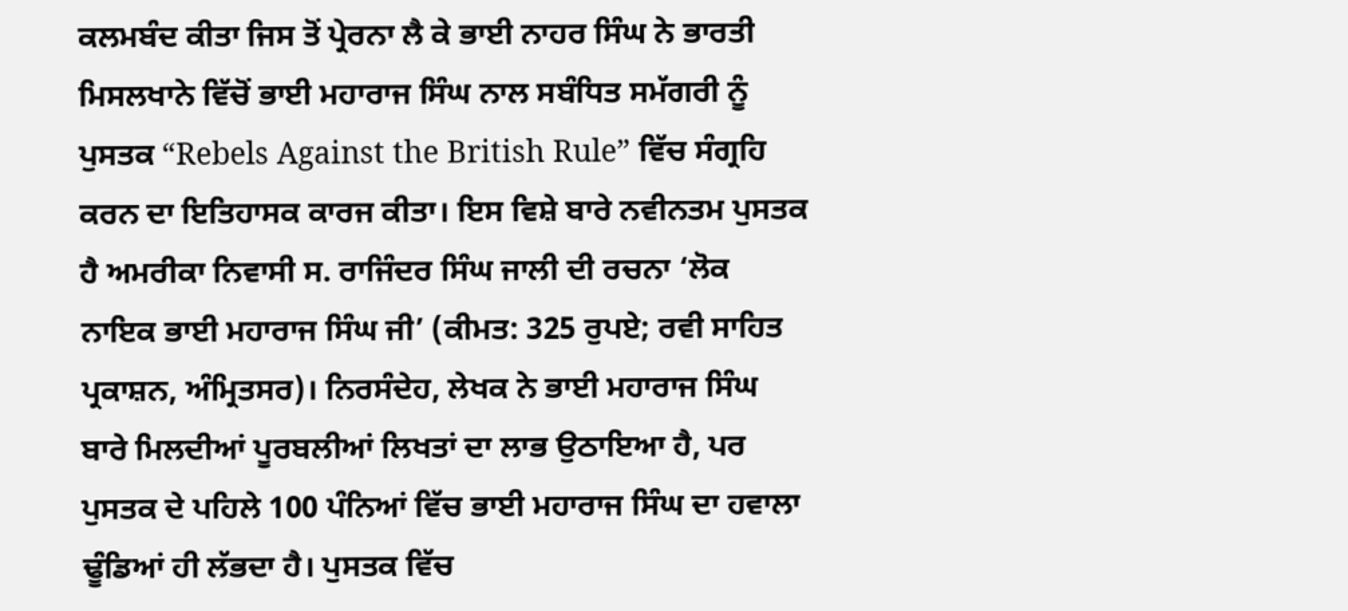ਕਲਮਬੰਦ ਕੀਤਾ ਜਿਸ ਤੋਂ ਪ੍ਰੇਰਨਾ ਲੈ ਕੇ ਭਾਈ ਨਾਹਰ ਸਿੰਘ ਨੇ ਭਾਰਤੀ ਮਿਸਲਖਾਨੇ ਵਿੱਚੋਂ ਭਾਈ ਮਹਾਰਾਜ ਸਿੰਘ ਨਾਲ ਸਬੰਧਿਤ ਸਮੱਗਰੀ ਨੂੰ ਪੁਸਤਕ “Rebels Against the British Rule” ਵਿੱਚ ਸੰਗ੍ਰਹਿ ਕਰਨ ਦਾ ਇਤਿਹਾਸਕ ਕਾਰਜ ਕੀਤਾ। ਇਸ ਵਿਸ਼ੇ ਬਾਰੇ ਨਵੀਨਤਮ ਪੁਸਤਕ ਹੈ ਅਮਰੀਕਾ ਨਿਵਾਸੀ ਸ. ਰਾਜਿੰਦਰ ਸਿੰਘ ਜਾਲੀ ਦੀ ਰਚਨਾ ‘ਲੋਕ ਨਾਇਕ ਭਾਈ ਮਹਾਰਾਜ ਸਿੰਘ ਜੀ’ (ਕੀਮਤ: 325 ਰੁਪਏ; ਰਵੀ ਸਾਹਿਤ ਪ੍ਰਕਾਸ਼ਨ, ਅੰਮ੍ਰਿਤਸਰ)। ਨਿਰਸੰਦੇਹ, ਲੇਖਕ ਨੇ ਭਾਈ ਮਹਾਰਾਜ ਸਿੰਘ ਬਾਰੇ ਮਿਲਦੀਆਂ ਪੂਰਬਲੀਆਂ ਲਿਖਤਾਂ ਦਾ ਲਾਭ ਉਠਾਇਆ ਹੈ, ਪਰ ਪੁਸਤਕ ਦੇ ਪਹਿਲੇ 100 ਪੰਨਿਆਂ ਵਿੱਚ ਭਾਈ ਮਹਾਰਾਜ ਸਿੰਘ ਦਾ ਹਵਾਲਾ ਢੂੰਡਿਆਂ ਹੀ ਲੱਭਦਾ ਹੈ। ਪੁਸਤਕ ਵਿੱਚ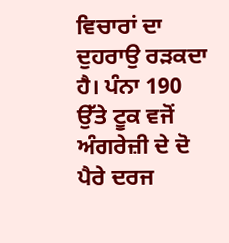ਵਿਚਾਰਾਂ ਦਾ ਦੁਹਰਾਉ ਰੜਕਦਾ ਹੈ। ਪੰਨਾ 190 ਉੱਤੇ ਟੂਕ ਵਜੋਂ ਅੰਗਰੇਜ਼ੀ ਦੇ ਦੋ ਪੈਰੇ ਦਰਜ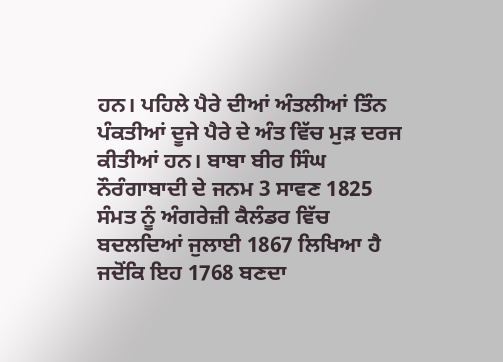ਹਨ। ਪਹਿਲੇ ਪੈਰੇ ਦੀਆਂ ਅੰਤਲੀਆਂ ਤਿੰਨ ਪੰਕਤੀਆਂ ਦੂਜੇ ਪੈਰੇ ਦੇ ਅੰਤ ਵਿੱਚ ਮੁੜ ਦਰਜ ਕੀਤੀਆਂ ਹਨ। ਬਾਬਾ ਬੀਰ ਸਿੰਘ ਨੌਰੰਗਾਬਾਦੀ ਦੇ ਜਨਮ 3 ਸਾਵਣ 1825 ਸੰਮਤ ਨੂੰ ਅੰਗਰੇਜ਼ੀ ਕੈਲੰਡਰ ਵਿੱਚ ਬਦਲਦਿਆਂ ਜੁਲਾਈ 1867 ਲਿਖਿਆ ਹੈ ਜਦੋਂਕਿ ਇਹ 1768 ਬਣਦਾ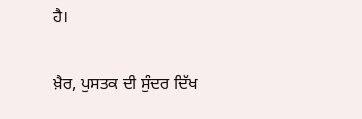ਹੈ।

ਖ਼ੈਰ, ਪੁਸਤਕ ਦੀ ਸੁੰਦਰ ਦਿੱਖ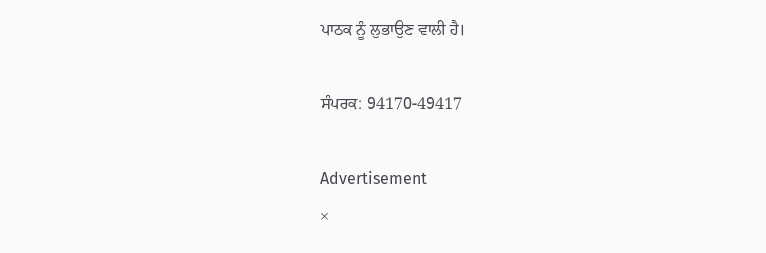ਪਾਠਕ ਨੂੰ ਲੁਭਾਉਣ ਵਾਲੀ ਹੈ।

ਸੰਪਰਕ: 94170-49417

Advertisement
×